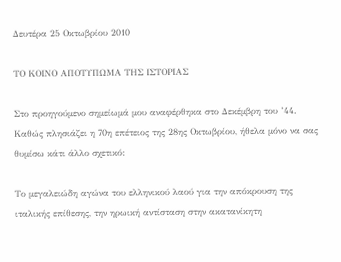Δευτέρα 25 Οκτωβρίου 2010

ΤΟ ΚΟΙΝΟ ΑΠΟΤΥΠΩΜΑ ΤΗΣ ΙΣΤΟΡΙΑΣ

Στο προηγούμενο σημείωμά μου αναφέρθηκα στο Δεκέμβρη του ’44. Καθώς πλησιάζει η 70η επέτειος της 28ης Οκτωβρίου, ήθελα μόνο να σας θυμίσω κάτι άλλο σχετικό:

Το μεγαλειώδη αγώνα του ελληνικού λαού για την απόκρουση της ιταλικής επίθεσης, την ηρωική αντίσταση στην ακατανίκητη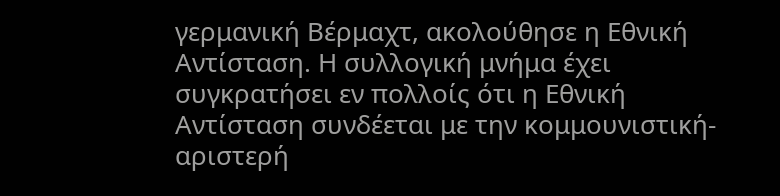γερμανική Βέρμαχτ, ακολούθησε η Εθνική Αντίσταση. Η συλλογική μνήμα έχει συγκρατήσει εν πολλοίς ότι η Εθνική Αντίσταση συνδέεται με την κομμουνιστική-αριστερή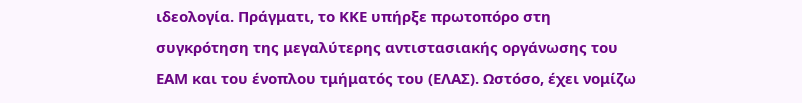ιδεολογία. Πράγματι, το ΚΚΕ υπήρξε πρωτοπόρο στη συγκρότηση της μεγαλύτερης αντιστασιακής οργάνωσης του ΕΑΜ και του ένοπλου τμήματός του (ΕΛΑΣ). Ωστόσο, έχει νομίζω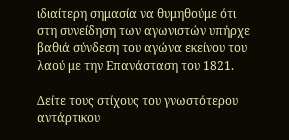ιδιαίτερη σημασία να θυμηθούμε ότι στη συνείδηση των αγωνιστών υπήρχε βαθιά σύνδεση του αγώνα εκείνου του λαού με την Επανάσταση του 1821.

Δείτε τους στίχους του γνωστότερου αντάρτικου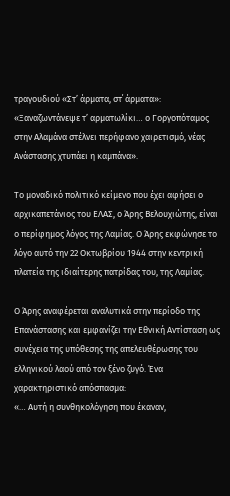τραγουδιού «Στ’ άρματα, στ΄ άρματα»:
«Ξαναζωντάνεψε τ’ αρματωλίκι… ο Γοργοπόταμος στην Αλαμάνα στέλνει περήφανο χαιρετισμό, νέας Ανάστασης χτυπάει η καμπάνα».

Το μοναδικό πολιτικό κείμενο που έχει αφήσει ο αρχικαπετάνιος του ΕΛΑΣ, ο Άρης Βελουχιώτης, είναι ο περίφημος λόγος της Λαμίας. Ο Άρης εκφώνησε το λόγο αυτό την 22 Οκτωβρίου 1944 στην κεντρική πλατεία της ιδιαίτερης πατρίδας του, της Λαμίας.

Ο Άρης αναφέρεται αναλυτικά στην περίοδο της Επανάστασης και εμφανίζει την Εθνική Αντίσταση ως συνέχεια της υπόθεσης της απελευθέρωσης του ελληνικού λαού από τον ξένο ζυγό. Ένα χαρακτηριστικό απόσπασμα:
«… Αυτή η συνθηκολόγηση που έκαναν,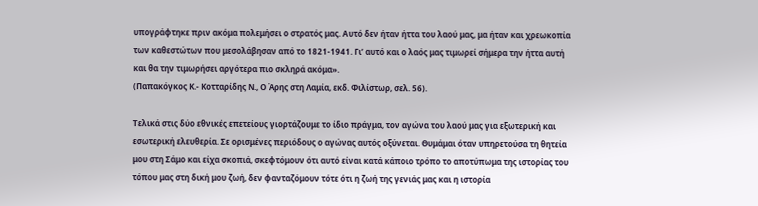υπογράφτηκε πριν ακόμα πολεμήσει ο στρατός μας. Αυτό δεν ήταν ήττα του λαού μας, μα ήταν και χρεωκοπία των καθεστώτων που μεσολάβησαν από το 1821-1941. Γι’ αυτό και ο λαός μας τιμωρεί σήμερα την ήττα αυτή και θα την τιμωρήσει αργότερα πιο σκληρά ακόμα».
(Παπακόγκος Κ.- Κοτταρίδης Ν., Ο Άρης στη Λαμία, εκδ. Φιλίστωρ, σελ. 56).

Τελικά στις δύο εθνικές επετείους γιορτάζουμε το ίδιο πράγμα, τον αγώνα του λαού μας για εξωτερική και εσωτερική ελευθερία. Σε ορισμένες περιόδους ο αγώνας αυτός οξύνεται. Θυμάμαι όταν υπηρετούσα τη θητεία μου στη Σάμο και είχα σκοπιά, σκεφτόμουν ότι αυτό είναι κατά κάποιο τρόπο το αποτύπωμα της ιστορίας του τόπου μας στη δική μου ζωή, δεν φανταζόμουν τότε ότι η ζωή της γενιάς μας και η ιστορία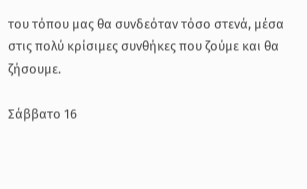του τόπου μας θα συνδεόταν τόσο στενά, μέσα στις πολύ κρίσιμες συνθήκες που ζούμε και θα ζήσουμε.

Σάββατο 16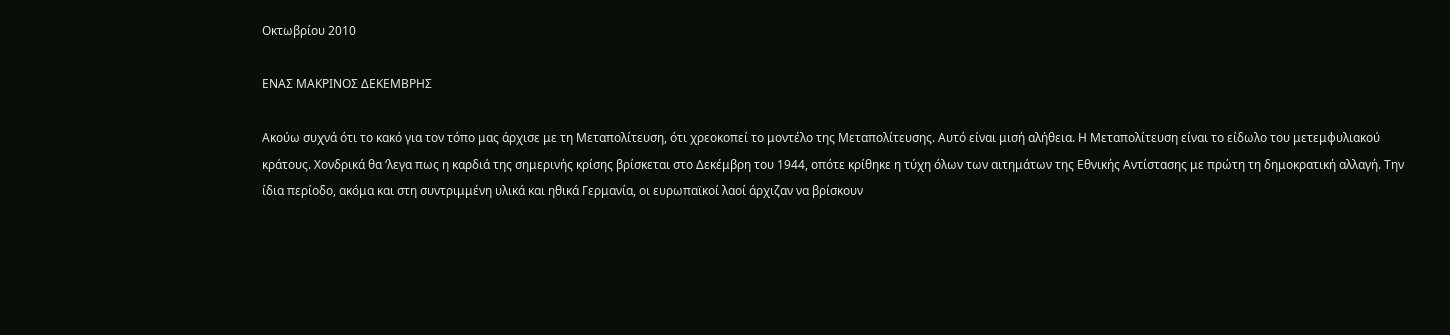Οκτωβρίου 2010

ΕΝΑΣ ΜΑΚΡΙΝΟΣ ΔΕΚΕΜΒΡΗΣ

Ακούω συχνά ότι το κακό για τον τόπο μας άρχισε με τη Μεταπολίτευση, ότι χρεοκοπεί το μοντέλο της Μεταπολίτευσης. Αυτό είναι μισή αλήθεια. Η Μεταπολίτευση είναι το είδωλο του μετεμφυλιακού κράτους. Χονδρικά θα ‘λεγα πως η καρδιά της σημερινής κρίσης βρίσκεται στο Δεκέμβρη του 1944, οπότε κρίθηκε η τύχη όλων των αιτημάτων της Εθνικής Αντίστασης με πρώτη τη δημοκρατική αλλαγή. Την ίδια περίοδο, ακόμα και στη συντριμμένη υλικά και ηθικά Γερμανία, οι ευρωπαϊκοί λαοί άρχιζαν να βρίσκουν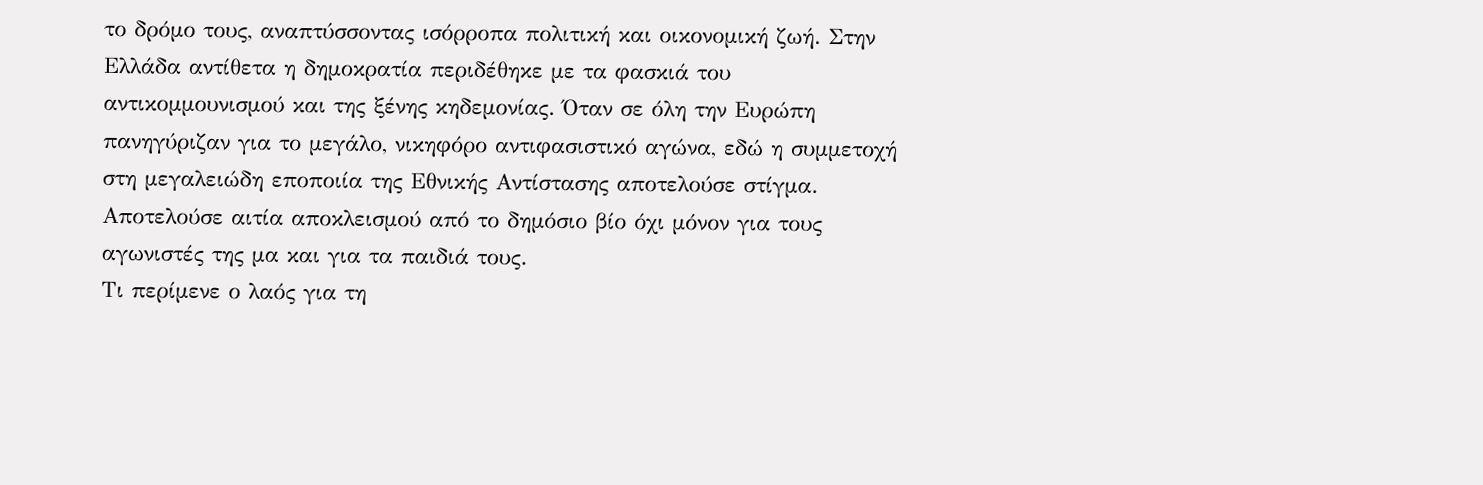το δρόμο τους, αναπτύσσοντας ισόρροπα πολιτική και οικονομική ζωή. Στην Ελλάδα αντίθετα η δημοκρατία περιδέθηκε με τα φασκιά του αντικομμουνισμού και της ξένης κηδεμονίας. Όταν σε όλη την Ευρώπη πανηγύριζαν για το μεγάλο, νικηφόρο αντιφασιστικό αγώνα, εδώ η συμμετοχή στη μεγαλειώδη εποποιία της Εθνικής Αντίστασης αποτελούσε στίγμα. Αποτελούσε αιτία αποκλεισμού από το δημόσιο βίο όχι μόνον για τους αγωνιστές της μα και για τα παιδιά τους.
Τι περίμενε ο λαός για τη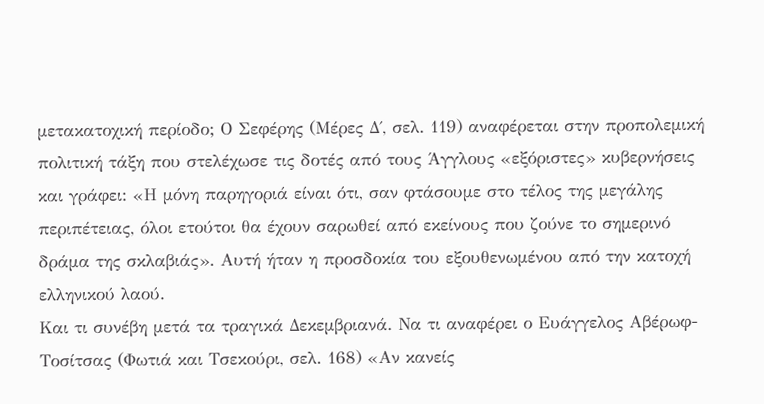μετακατοχική περίοδο; Ο Σεφέρης (Μέρες Δ΄, σελ. 119) αναφέρεται στην προπολεμική πολιτική τάξη που στελέχωσε τις δοτές από τους Άγγλους «εξόριστες» κυβερνήσεις και γράφει: «Η μόνη παρηγοριά είναι ότι, σαν φτάσουμε στο τέλος της μεγάλης περιπέτειας, όλοι ετούτοι θα έχουν σαρωθεί από εκείνους που ζούνε το σημερινό δράμα της σκλαβιάς». Αυτή ήταν η προσδοκία του εξουθενωμένου από την κατοχή ελληνικού λαού.
Και τι συνέβη μετά τα τραγικά Δεκεμβριανά. Να τι αναφέρει ο Ευάγγελος Αβέρωφ-Τοσίτσας (Φωτιά και Τσεκούρι, σελ. 168) «Αν κανείς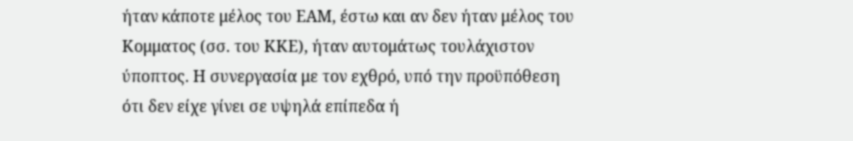ήταν κάποτε μέλος του ΕΑΜ, έστω και αν δεν ήταν μέλος του Κομματος (σσ. του ΚΚΕ), ήταν αυτομάτως τουλάχιστον ύποπτος. Η συνεργασία με τον εχθρό, υπό την προϋπόθεση ότι δεν είχε γίνει σε υψηλά επίπεδα ή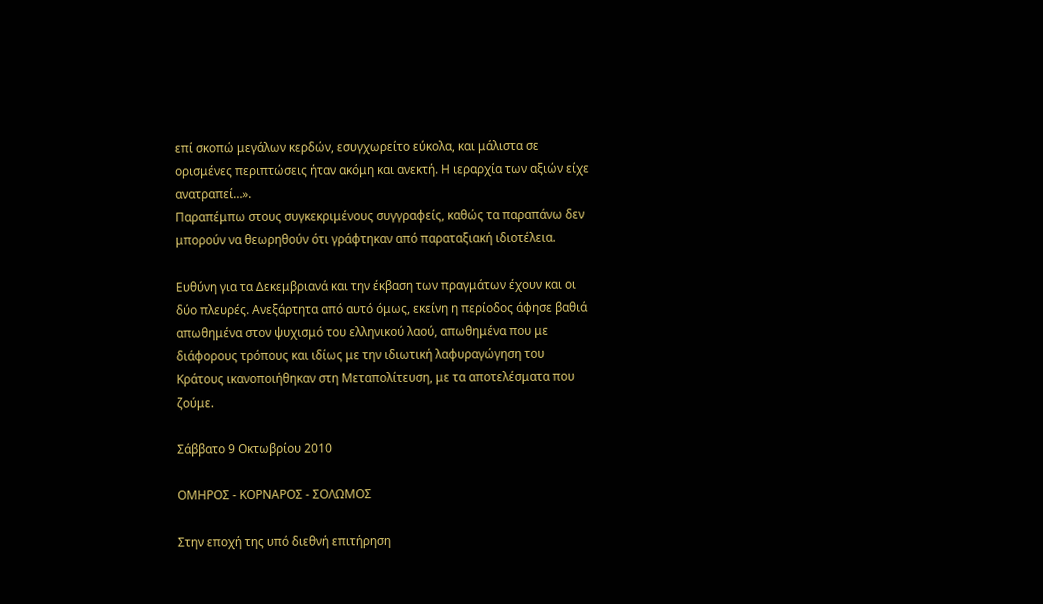επί σκοπώ μεγάλων κερδών, εσυγχωρείτο εύκολα, και μάλιστα σε ορισμένες περιπτώσεις ήταν ακόμη και ανεκτή. Η ιεραρχία των αξιών είχε ανατραπεί…».
Παραπέμπω στους συγκεκριμένους συγγραφείς, καθώς τα παραπάνω δεν μπορούν να θεωρηθούν ότι γράφτηκαν από παραταξιακή ιδιοτέλεια.

Ευθύνη για τα Δεκεμβριανά και την έκβαση των πραγμάτων έχουν και οι δύο πλευρές. Ανεξάρτητα από αυτό όμως, εκείνη η περίοδος άφησε βαθιά απωθημένα στον ψυχισμό του ελληνικού λαού, απωθημένα που με διάφορους τρόπους και ιδίως με την ιδιωτική λαφυραγώγηση του Κράτους ικανοποιήθηκαν στη Μεταπολίτευση, με τα αποτελέσματα που ζούμε.

Σάββατο 9 Οκτωβρίου 2010

ΟΜΗΡΟΣ - ΚΟΡΝΑΡΟΣ - ΣΟΛΩΜΟΣ

Στην εποχή της υπό διεθνή επιτήρηση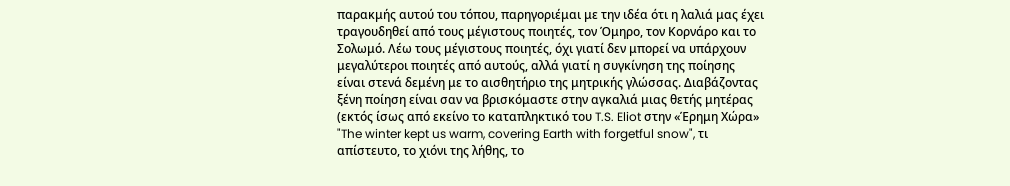παρακμής αυτού του τόπου, παρηγοριέμαι με την ιδέα ότι η λαλιά μας έχει τραγουδηθεί από τους μέγιστους ποιητές, τον Όμηρο, τον Κορνάρο και το Σολωμό. Λέω τους μέγιστους ποιητές, όχι γιατί δεν μπορεί να υπάρχουν μεγαλύτεροι ποιητές από αυτούς, αλλά γιατί η συγκίνηση της ποίησης είναι στενά δεμένη με το αισθητήριο της μητρικής γλώσσας. Διαβάζοντας ξένη ποίηση είναι σαν να βρισκόμαστε στην αγκαλιά μιας θετής μητέρας (εκτός ίσως από εκείνο το καταπληκτικό του T.S. Eliot στην «Έρημη Χώρα» "The winter kept us warm, covering Earth with forgetful snow", τι απίστευτο, το χιόνι της λήθης, το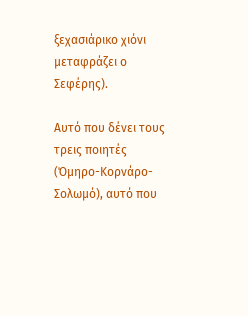ξεχασιάρικο χιόνι μεταφράζει ο Σεφέρης).

Αυτό που δένει τους τρεις ποιητές (Όμηρο-Κορνάρο-Σολωμό), αυτό που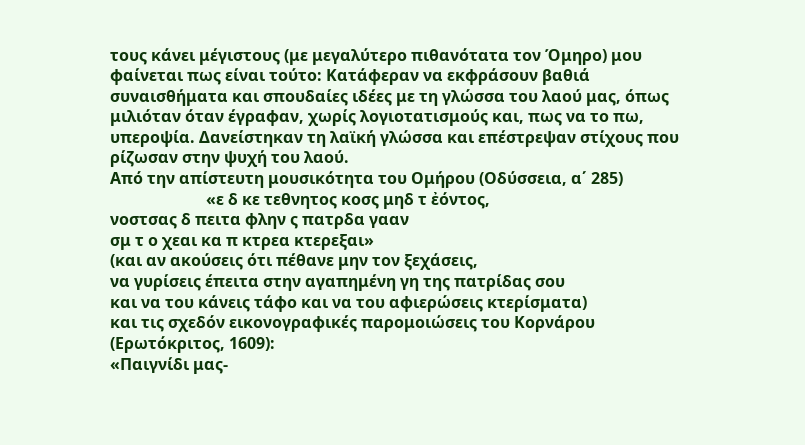τους κάνει μέγιστους (με μεγαλύτερο πιθανότατα τον Όμηρο) μου φαίνεται πως είναι τούτο: Κατάφεραν να εκφράσουν βαθιά συναισθήματα και σπουδαίες ιδέες με τη γλώσσα του λαού μας, όπως μιλιόταν όταν έγραφαν, χωρίς λογιοτατισμούς και, πως να το πω, υπεροψία. Δανείστηκαν τη λαϊκή γλώσσα και επέστρεψαν στίχους που ρίζωσαν στην ψυχή του λαού.
Από την απίστευτη μουσικότητα του Ομήρου (Οδύσσεια, α΄ 285)
                        «ε δ κε τεθνητος κοσς μηδ τ ἐόντος,
νοστσας δ πειτα φλην ς πατρδα γααν
σμ τ ο χεαι κα π κτρεα κτερεξαι»
(και αν ακούσεις ότι πέθανε μην τον ξεχάσεις,
να γυρίσεις έπειτα στην αγαπημένη γη της πατρίδας σου
και να του κάνεις τάφο και να του αφιερώσεις κτερίσματα)
και τις σχεδόν εικονογραφικές παρομοιώσεις του Κορνάρου (Ερωτόκριτος, 1609):
«Παιγνίδι μας-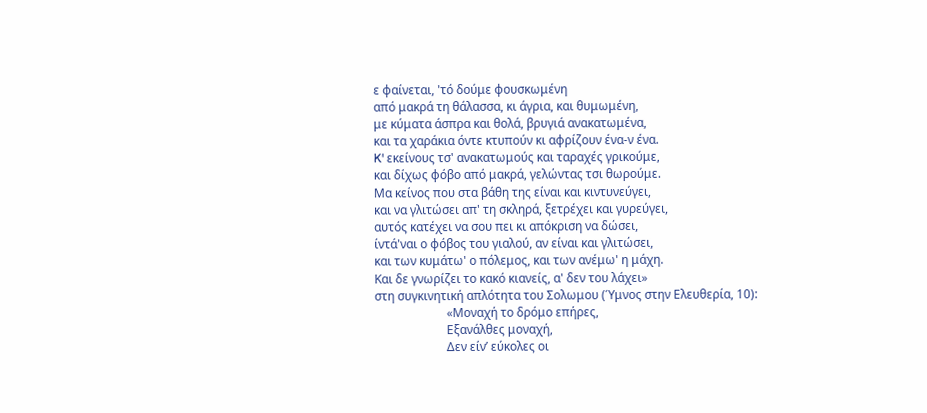ε φαίνεται, 'τό δούμε φουσκωμένη
από μακρά τη θάλασσα, κι άγρια, και θυμωμένη,
με κύματα άσπρα και θολά, βρυγιά ανακατωμένα,
και τα χαράκια όντε κτυπούν κι αφρίζουν ένα-ν ένα.
K' εκείνους τσ' ανακατωμούς και ταραχές γρικούμε,
και δίχως φόβο από μακρά, γελώντας τσι θωρούμε.
Mα κείνος που στα βάθη της είναι και κιντυνεύγει,
και να γλιτώσει απ' τη σκληρά, ξετρέχει και γυρεύγει,
αυτός κατέχει να σου πει κι απόκριση να δώσει,
ίντά'ναι ο φόβος του γιαλού, αν είναι και γλιτώσει,
και των κυμάτω' ο πόλεμος, και των ανέμω' η μάχη.
Kαι δε γνωρίζει το κακό κιανείς, α' δεν του λάχει»
στη συγκινητική απλότητα του Σολωμου (Ύμνος στην Ελευθερία, 10):
                        «Μοναχή το δρόμο επήρες,
                        Εξανάλθες μοναχή,
                        Δεν είν’ εύκολες οι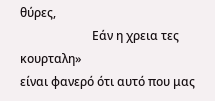θύρες,
                        Εάν η χρεια τες κουρταλη»
είναι φανερό ότι αυτό που μας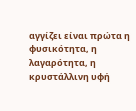αγγίζει είναι πρώτα η φυσικότητα, η λαγαρότητα, η κρυστάλλινη υφή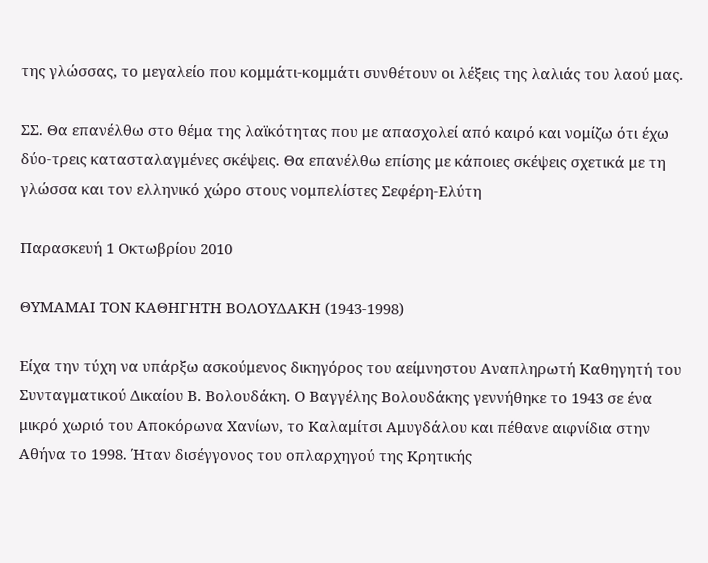της γλώσσας, το μεγαλείο που κομμάτι-κομμάτι συνθέτουν οι λέξεις της λαλιάς του λαού μας.

ΣΣ. Θα επανέλθω στο θέμα της λαϊκότητας που με απασχολεί από καιρό και νομίζω ότι έχω δύο-τρεις κατασταλαγμένες σκέψεις. Θα επανέλθω επίσης με κάποιες σκέψεις σχετικά με τη γλώσσα και τον ελληνικό χώρο στους νομπελίστες Σεφέρη-Ελύτη

Παρασκευή 1 Οκτωβρίου 2010

ΘΥΜΑΜΑΙ ΤΟΝ ΚΑΘΗΓΗΤΗ ΒΟΛΟΥΔΑΚΗ (1943-1998)

Είχα την τύχη να υπάρξω ασκούμενος δικηγόρος του αείμνηστου Αναπληρωτή Καθηγητή του Συνταγματικού Δικαίου Β. Βολουδάκη. Ο Βαγγέλης Βολουδάκης γεννήθηκε το 1943 σε ένα μικρό χωριό του Αποκόρωνα Χανίων, το Καλαμίτσι Αμυγδάλου και πέθανε αιφνίδια στην Αθήνα το 1998. Ήταν δισέγγονος του οπλαρχηγού της Κρητικής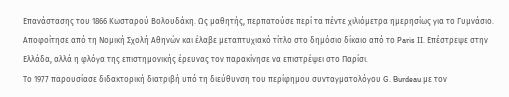Επανάστασης του 1866 Κωσταρού Βολουδάκη. Ως μαθητής, περπατούσε περί τα πέντε χιλιόμετρα ημερησίως για το Γυμνάσιο. Αποφοίτησε από τη Νομική Σχολή Αθηνών και έλαβε μεταπτυχιακό τίτλο στο δημόσιο δίκαιο από το Paris II. Επέστρεψε στην Ελλάδα, αλλά η φλόγα της επιστημονικής έρευνας τον παρακίνησε να επιστρέψει στο Παρίσι.
Το 1977 παρουσίασε διδακτορική διατριβή υπό τη διεύθυνση του περίφημου συνταγματολόγου G. Burdeau με τον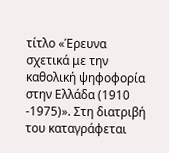τίτλο «Έρευνα σχετικά με την καθολική ψηφοφορία στην Ελλάδα (1910 -1975)». Στη διατριβή του καταγράφεται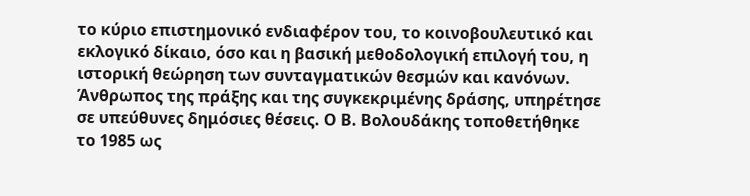το κύριο επιστημονικό ενδιαφέρον του, το κοινοβουλευτικό και εκλογικό δίκαιο, όσο και η βασική μεθοδολογική επιλογή του, η ιστορική θεώρηση των συνταγματικών θεσμών και κανόνων.
Άνθρωπος της πράξης και της συγκεκριμένης δράσης, υπηρέτησε σε υπεύθυνες δημόσιες θέσεις. Ο Β. Βολουδάκης τοποθετήθηκε το 1985 ως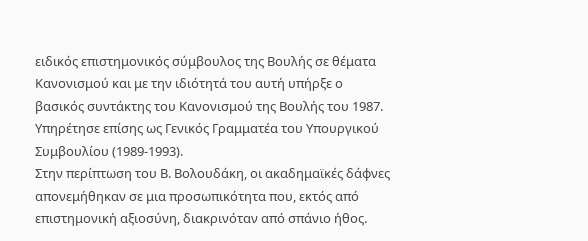ειδικός επιστημονικός σύμβουλος της Βουλής σε θέματα Κανονισμού και με την ιδιότητά του αυτή υπήρξε ο βασικός συντάκτης του Κανονισμού της Βουλής του 1987. Υπηρέτησε επίσης ως Γενικός Γραμματέα του Υπουργικού Συμβουλίου (1989-1993).
Στην περίπτωση του Β. Βολουδάκη, οι ακαδημαϊκές δάφνες απονεμήθηκαν σε μια προσωπικότητα που, εκτός από επιστημονική αξιοσύνη, διακρινόταν από σπάνιο ήθος.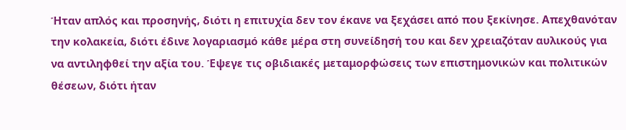Ήταν απλός και προσηνής, διότι η επιτυχία δεν τον έκανε να ξεχάσει από που ξεκίνησε. Απεχθανόταν την κολακεία, διότι έδινε λογαριασμό κάθε μέρα στη συνείδησή του και δεν χρειαζόταν αυλικούς για να αντιληφθεί την αξία του. Έψεγε τις οβιδιακές μεταμορφώσεις των επιστημονικών και πολιτικών θέσεων, διότι ήταν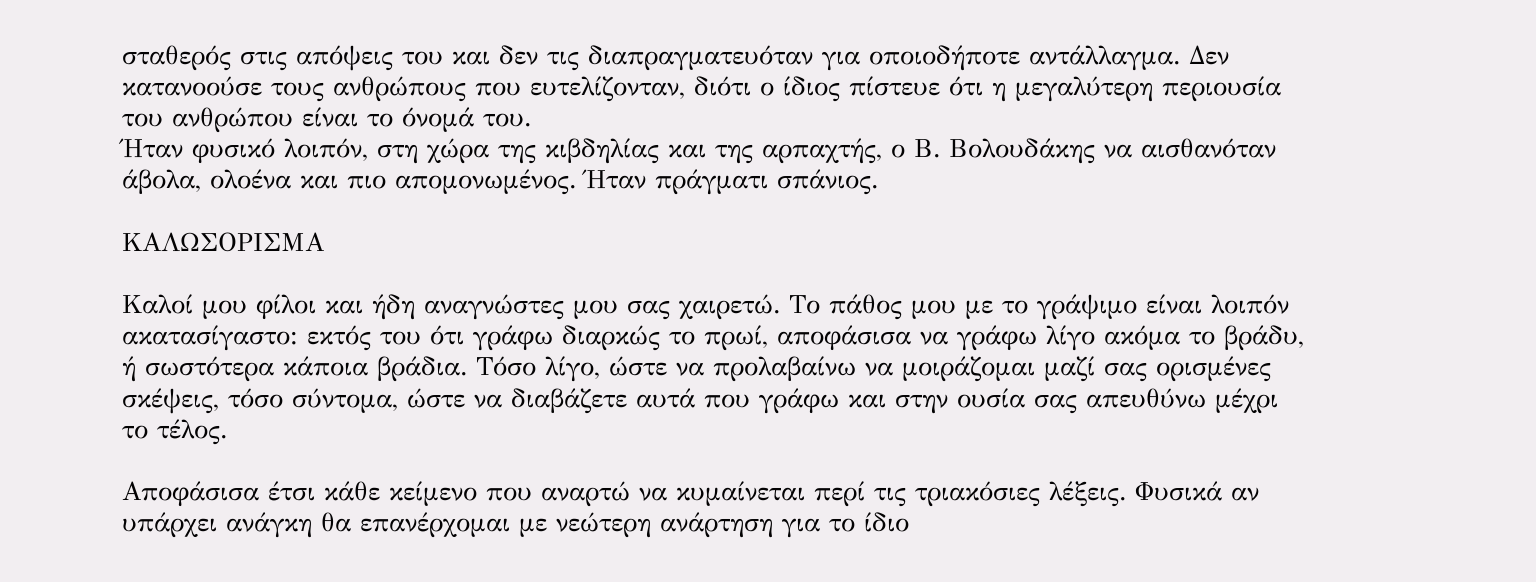σταθερός στις απόψεις του και δεν τις διαπραγματευόταν για οποιοδήποτε αντάλλαγμα. Δεν κατανοούσε τους ανθρώπους που ευτελίζονταν, διότι ο ίδιος πίστευε ότι η μεγαλύτερη περιουσία του ανθρώπου είναι το όνομά του.
Ήταν φυσικό λοιπόν, στη χώρα της κιβδηλίας και της αρπαχτής, ο Β. Βολουδάκης να αισθανόταν άβολα, ολοένα και πιο απομονωμένος. Ήταν πράγματι σπάνιος.

ΚΑΛΩΣΟΡΙΣΜΑ

Καλοί μου φίλοι και ήδη αναγνώστες μου σας χαιρετώ. Το πάθος μου με το γράψιμο είναι λοιπόν ακατασίγαστο: εκτός του ότι γράφω διαρκώς το πρωί, αποφάσισα να γράφω λίγο ακόμα το βράδυ, ή σωστότερα κάποια βράδια. Τόσο λίγο, ώστε να προλαβαίνω να μοιράζομαι μαζί σας ορισμένες σκέψεις, τόσο σύντομα, ώστε να διαβάζετε αυτά που γράφω και στην ουσία σας απευθύνω μέχρι το τέλος.

Αποφάσισα έτσι κάθε κείμενο που αναρτώ να κυμαίνεται περί τις τριακόσιες λέξεις. Φυσικά αν υπάρχει ανάγκη θα επανέρχομαι με νεώτερη ανάρτηση για το ίδιο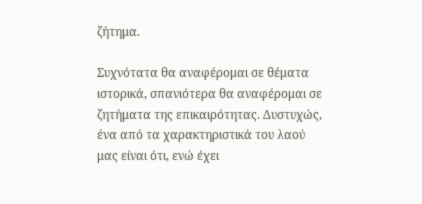ζήτημα.

Συχνότατα θα αναφέρομαι σε θέματα ιστορικά, σπανιότερα θα αναφέρομαι σε ζητήματα της επικαιρότητας. Δυστυχώς, ένα από τα χαρακτηριστικά του λαού μας είναι ότι, ενώ έχει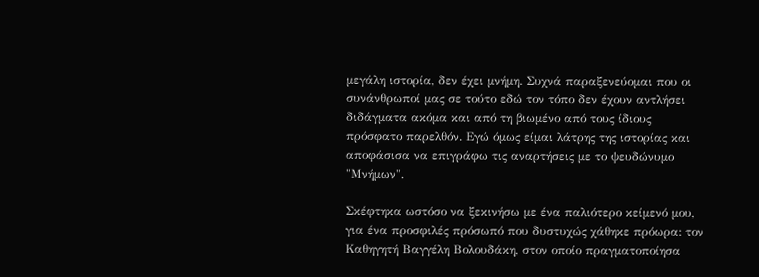μεγάλη ιστορία, δεν έχει μνήμη. Συχνά παραξενεύομαι που οι συνάνθρωποί μας σε τούτο εδώ τον τόπο δεν έχουν αντλήσει διδάγματα ακόμα και από τη βιωμένο από τους ίδιους πρόσφατο παρελθόν. Εγώ όμως είμαι λάτρης της ιστορίας και αποφάσισα να επιγράφω τις αναρτήσεις με το ψευδώνυμο "Μνήμων".

Σκέφτηκα ωστόσο να ξεκινήσω με ένα παλιότερο κείμενό μου, για ένα προσφιλές πρόσωπό που δυστυχώς χάθηκε πρόωρα: τον Καθηγητή Βαγγέλη Βολουδάκη, στον οποίο πραγματοποίησα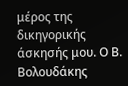μέρος της δικηγορικής άσκησής μου. Ο Β. Βολουδάκης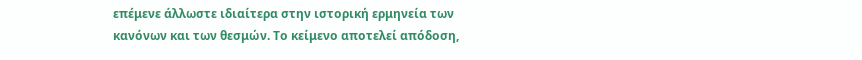επέμενε άλλωστε ιδιαίτερα στην ιστορική ερμηνεία των κανόνων και των θεσμών. Το κείμενο αποτελεί απόδοση,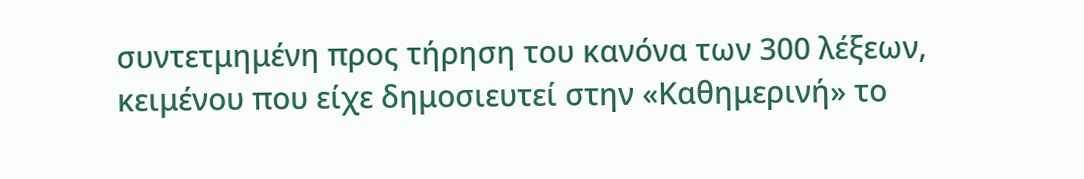συντετμημένη προς τήρηση του κανόνα των 300 λέξεων, κειμένου που είχε δημοσιευτεί στην «Καθημερινή» το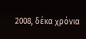2008, δέκα χρόνια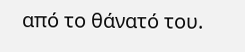από το θάνατό του.